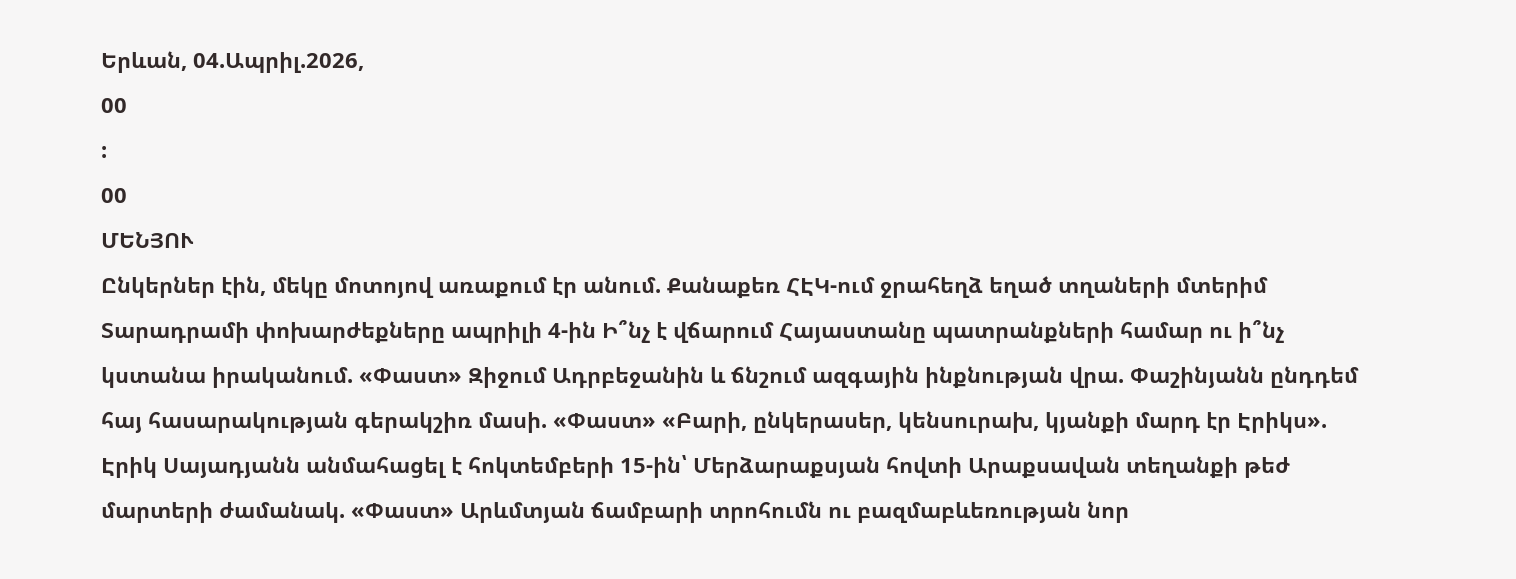Երևան, 04.Ապրիլ.2026,
00
:
00
ՄԵՆՅՈՒ
Ընկերներ էին, մեկը մոտոյով առաքում էր անում. Քանաքեռ ՀԷԿ-ում ջրահեղձ եղած տղաների մտերիմ Տարադրամի փոխարժեքները ապրիլի 4-ին Ի՞նչ է վճարում Հայաստանը պատրանքների համար ու ի՞նչ կստանա իրականում. «Փաստ» Զիջում Ադրբեջանին և ճնշում ազգային ինքնության վրա. Փաշինյանն ընդդեմ հայ հասարակության գերակշիռ մասի. «Փաստ» «Բարի, ընկերասեր, կենսուրախ, կյանքի մարդ էր Էրիկս». Էրիկ Սայադյանն անմահացել է հոկտեմբերի 15-ին՝ Մերձարաքսյան հովտի Արաքսավան տեղանքի թեժ մարտերի ժամանակ. «Փաստ» Արևմտյան ճամբարի տրոհումն ու բազմաբևեռության նոր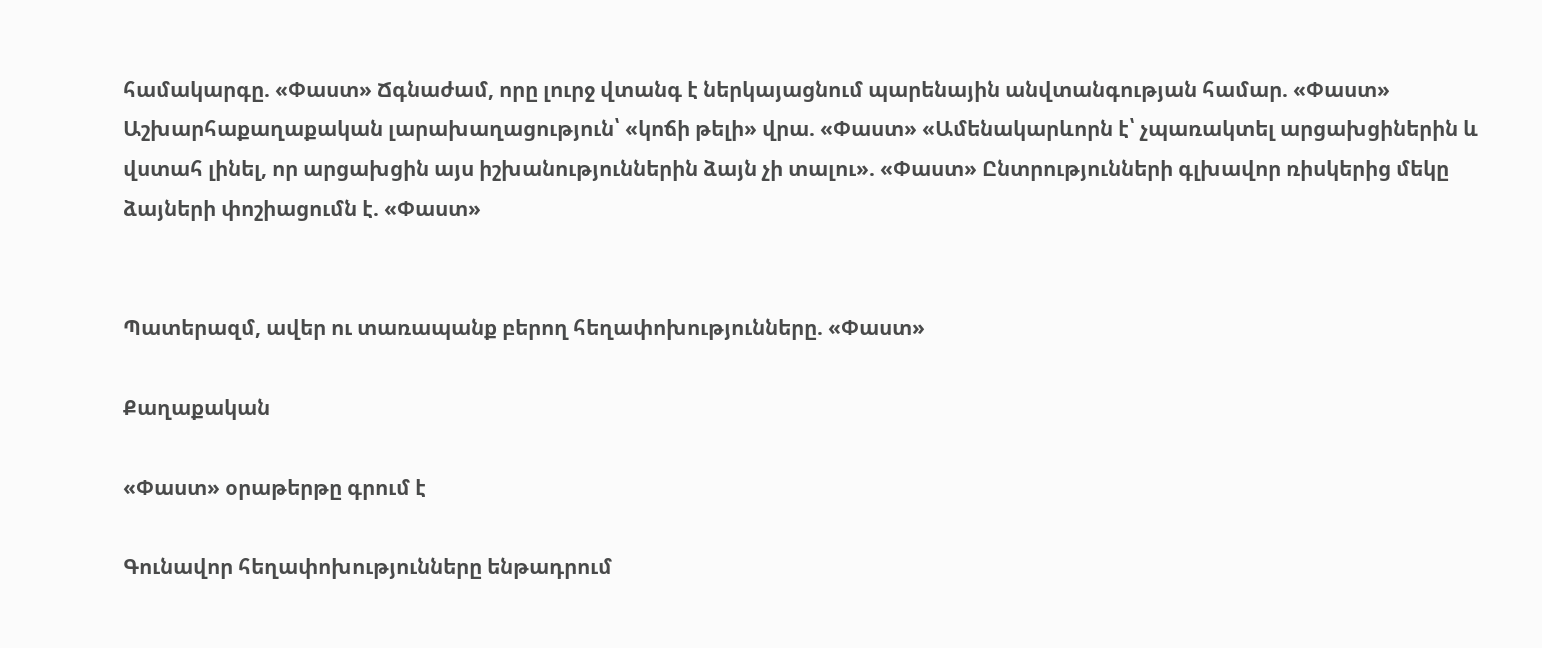համակարգը. «Փաստ» Ճգնաժամ, որը լուրջ վտանգ է ներկայացնում պարենային անվտանգության համար. «Փաստ» Աշխարհաքաղաքական լարախաղացություն՝ «կոճի թելի» վրա. «Փաստ» «Ամենակարևորն է՝ չպառակտել արցախցիներին և վստահ լինել, որ արցախցին այս իշխանություններին ձայն չի տալու». «Փաստ» Ընտրությունների գլխավոր ռիսկերից մեկը ձայների փոշիացումն է. «Փաստ»


Պատերազմ, ավեր ու տառապանք բերող հեղափոխությունները. «Փաստ»

Քաղաքական

«Փաստ» օրաթերթը գրում է

Գունավոր հեղափոխությունները ենթադրում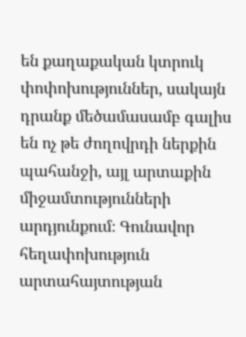են քաղաքական կտրուկ փոփոխություններ, սակայն դրանք մեծամասամբ գալիս են ոչ թե ժողովրդի ներքին պահանջի, այլ արտաքին միջամտությունների արդյունքում։ Գունավոր հեղափոխություն արտահայտության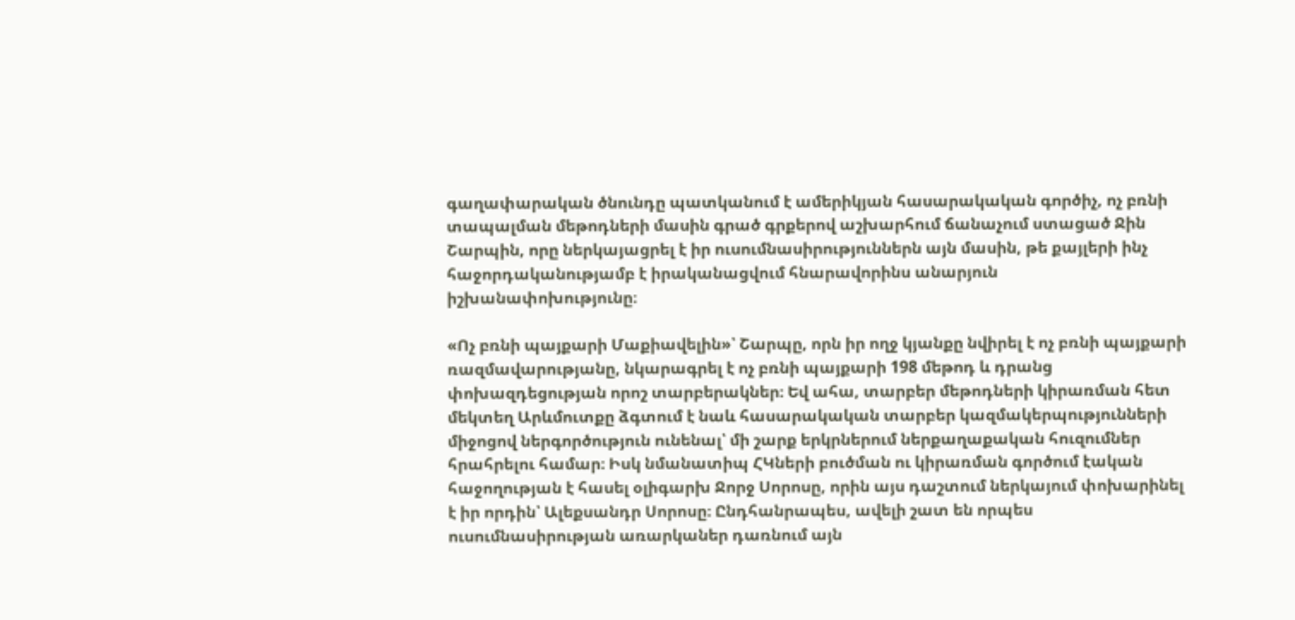գաղափարական ծնունդը պատկանում է ամերիկյան հասարակական գործիչ, ոչ բռնի տապալման մեթոդների մասին գրած գրքերով աշխարհում ճանաչում ստացած Ջին Շարպին, որը ներկայացրել է իր ուսումնասիրություններն այն մասին, թե քայլերի ինչ հաջորդականությամբ է իրականացվում հնարավորինս անարյուն իշխանափոխությունը։

«Ոչ բռնի պայքարի Մաքիավելին»՝ Շարպը, որն իր ողջ կյանքը նվիրել է ոչ բռնի պայքարի ռազմավարությանը, նկարագրել է ոչ բռնի պայքարի 198 մեթոդ և դրանց փոխազդեցության որոշ տարբերակներ։ Եվ ահա, տարբեր մեթոդների կիրառման հետ մեկտեղ Արևմուտքը ձգտում է նաև հասարակական տարբեր կազմակերպությունների միջոցով ներգործություն ունենալ՝ մի շարք երկրներում ներքաղաքական հուզումներ հրահրելու համար։ Իսկ նմանատիպ ՀԿների բուծման ու կիրառման գործում էական հաջողության է հասել օլիգարխ Ջորջ Սորոսը, որին այս դաշտում ներկայում փոխարինել է իր որդին՝ Ալեքսանդր Սորոսը։ Ընդհանրապես, ավելի շատ են որպես ուսումնասիրության առարկաներ դառնում այն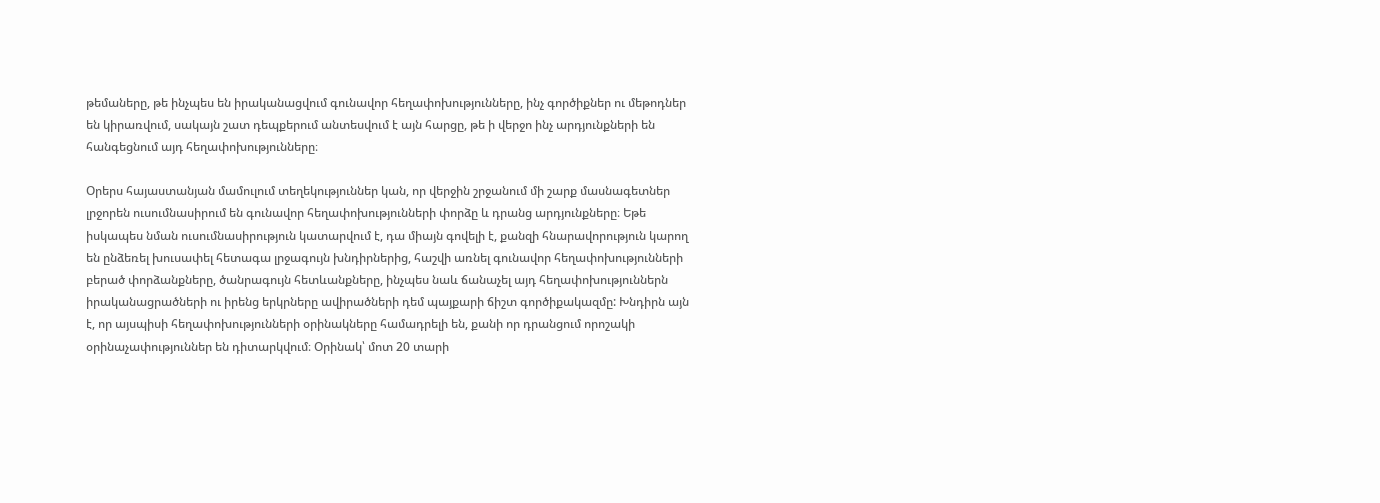թեմաները, թե ինչպես են իրականացվում գունավոր հեղափոխությունները, ինչ գործիքներ ու մեթոդներ են կիրառվում, սակայն շատ դեպքերում անտեսվում է այն հարցը, թե ի վերջո ինչ արդյունքների են հանգեցնում այդ հեղափոխությունները։

Օրերս հայաստանյան մամուլում տեղեկություններ կան, որ վերջին շրջանում մի շարք մասնագետներ լրջորեն ուսումնասիրում են գունավոր հեղափոխությունների փորձը և դրանց արդյունքները։ Եթե իսկապես նման ուսումնասիրություն կատարվում է, դա միայն գովելի է, քանզի հնարավորություն կարող են ընձեռել խուսափել հետագա լրջագույն խնդիրներից, հաշվի առնել գունավոր հեղափոխությունների բերած փորձանքները, ծանրագույն հետևանքները, ինչպես նաև ճանաչել այդ հեղափոխություններն իրականացրածների ու իրենց երկրները ավիրածների դեմ պայքարի ճիշտ գործիքակազմը: Խնդիրն այն է, որ այսպիսի հեղափոխությունների օրինակները համադրելի են, քանի որ դրանցում որոշակի օրինաչափություններ են դիտարկվում։ Օրինակ՝ մոտ 20 տարի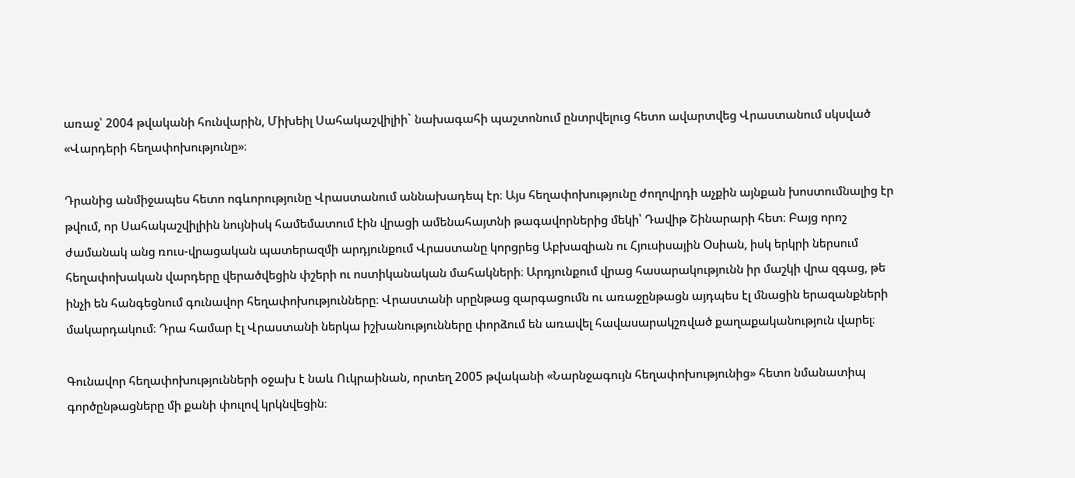առաջ՝ 2004 թվականի հունվարին, Միխեիլ Սահակաշվիլիի` նախագահի պաշտոնում ընտրվելուց հետո ավարտվեց Վրաստանում սկսված «Վարդերի հեղափոխությունը»։

Դրանից անմիջապես հետո ոգևորությունը Վրաստանում աննախադեպ էր։ Այս հեղափոխությունը ժողովրդի աչքին այնքան խոստումնալից էր թվում, որ Սահակաշվիլիին նույնիսկ համեմատում էին վրացի ամենահայտնի թագավորներից մեկի՝ Դավիթ Շինարարի հետ։ Բայց որոշ ժամանակ անց ռուս-վրացական պատերազմի արդյունքում Վրաստանը կորցրեց Աբխազիան ու Հյուսիսային Օսիան, իսկ երկրի ներսում հեղափոխական վարդերը վերածվեցին փշերի ու ոստիկանական մահակների։ Արդյունքում վրաց հասարակությունն իր մաշկի վրա զգաց, թե ինչի են հանգեցնում գունավոր հեղափոխությունները։ Վրաստանի սրընթաց զարգացումն ու առաջընթացն այդպես էլ մնացին երազանքների մակարդակում։ Դրա համար էլ Վրաստանի ներկա իշխանությունները փորձում են առավել հավասարակշռված քաղաքականություն վարել։

Գունավոր հեղափոխությունների օջախ է նաև Ուկրաինան, որտեղ 2005 թվականի «Նարնջագույն հեղափոխությունից» հետո նմանատիպ գործընթացները մի քանի փուլով կրկնվեցին։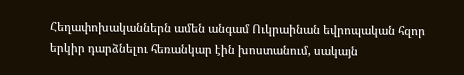Հեղափոխականներն ամեն անգամ Ուկրաինան եվրոպական հզոր երկիր դարձնելու հեռանկար էին խոստանում, սակայն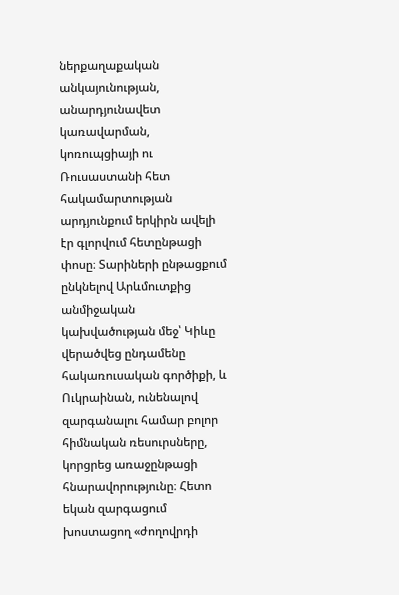ներքաղաքական անկայունության, անարդյունավետ կառավարման, կոռուպցիայի ու Ռուսաստանի հետ հակամարտության արդյունքում երկիրն ավելի էր գլորվում հետընթացի փոսը։ Տարիների ընթացքում ընկնելով Արևմուտքից անմիջական կախվածության մեջ՝ Կիևը վերածվեց ընդամենը հակառուսական գործիքի, և Ուկրաինան, ունենալով զարգանալու համար բոլոր հիմնական ռեսուրսները, կորցրեց առաջընթացի հնարավորությունը։ Հետո եկան զարգացում խոստացող «ժողովրդի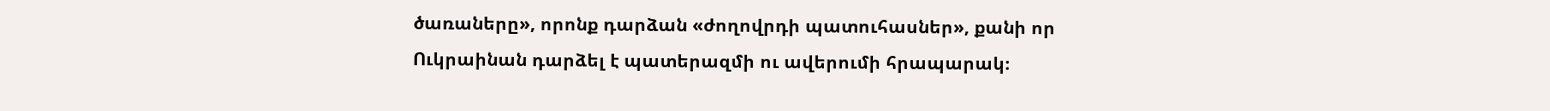ծառաները», որոնք դարձան «ժողովրդի պատուհասներ», քանի որ Ուկրաինան դարձել է պատերազմի ու ավերումի հրապարակ։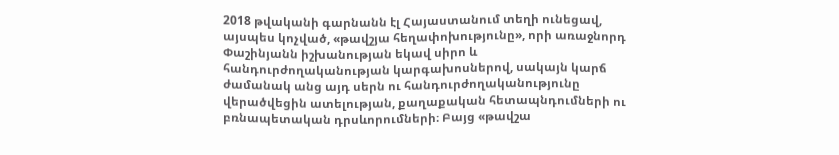2018 թվականի գարնանն էլ Հայաստանում տեղի ունեցավ, այսպես կոչված, «թավշյա հեղափոխությունը», որի առաջնորդ Փաշինյանն իշխանության եկավ սիրո և հանդուրժողականության կարգախոսներով, սակայն կարճ ժամանակ անց այդ սերն ու հանդուրժողականությունը վերածվեցին ատելության, քաղաքական հետապնդումների ու բռնապետական դրսևորումների։ Բայց «թավշա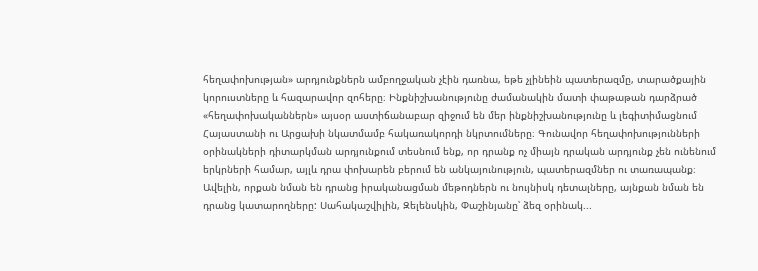հեղափոխության» արդյունքներն ամբողջական չէին դառնա, եթե չլինեին պատերազմը, տարածքային կորուստները և հազարավոր զոհերը։ Ինքնիշխանությունը ժամանակին մատի փաթաթան դարձրած «հեղափոխականներն» այսօր աստիճանաբար զիջում են մեր ինքնիշխանությունը և լեգիտիմացնում Հայաստանի ու Արցախի նկատմամբ հակառակորդի նկրտումները։ Գունավոր հեղափոխությունների օրինակների դիտարկման արդյունքում տեսնում ենք, որ դրանք ոչ միայն դրական արդյունք չեն ունենում երկրների համար, այլև դրա փոխարեն բերում են անկայունություն, պատերազմներ ու տառապանք։ Ավելին, որքան նման են դրանց իրականացման մեթոդներն ու նույնիսկ դետալները, այնքան նման են դրանց կատարողները: Սահակաշվիլին, Զելենսկին, Փաշինյանը՝ ձեզ օրինակ...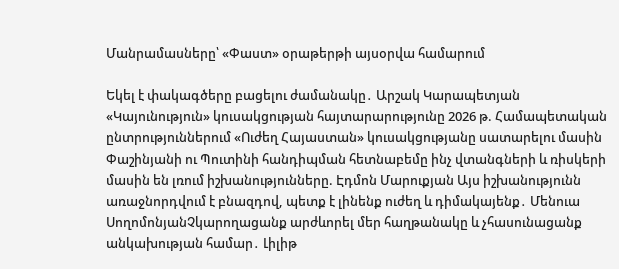Մանրամասները՝ «Փաստ» օրաթերթի այսօրվա համարում

Եկել է փակագծերը բացելու ժամանակը․ Արշակ Կարապետյան «Կայունություն» կուսակցության հայտարարությունը 2026 թ. Համապետական ընտրություններում «Ուժեղ Հայաստան» կուսակցությանը սատարելու մասին Փաշինյանի ու Պուտինի հանդիպման հետնաբեմը ինչ վտանգների և ռիսկերի մասին են լռում իշխանությունները. Էդմոն Մարուքյան Այս իշխանությունն առաջնորդվում է բնազդով, պետք է լինենք ուժեղ և դիմակայենք․ Մենուա ՍողոմոնյանՉկարողացանք արժևորել մեր հաղթանակը և չհասունացանք անկախության համար․ Լիլիթ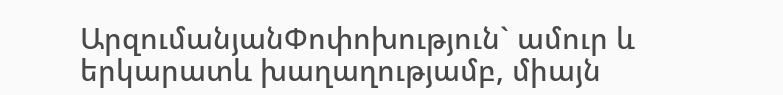ԱրզումանյանՓոփոխություն` ամուր և երկարատև խաղաղությամբ, միայն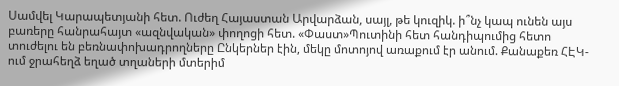Սամվել Կարապետյանի հետ. Ուժեղ Հայաստան Արվարձան, սայլ, թե կուզիկ. ի՞նչ կապ ունեն այս բառերը հանրահայտ «ազնվական» փողոցի հետ. «Փաստ»Պուտինի հետ հանդիպումից հետո տուժելու են բեռնափոխադրողները Ընկերներ էին, մեկը մոտոյով առաքում էր անում. Քանաքեռ ՀԷԿ-ում ջրահեղձ եղած տղաների մտերիմ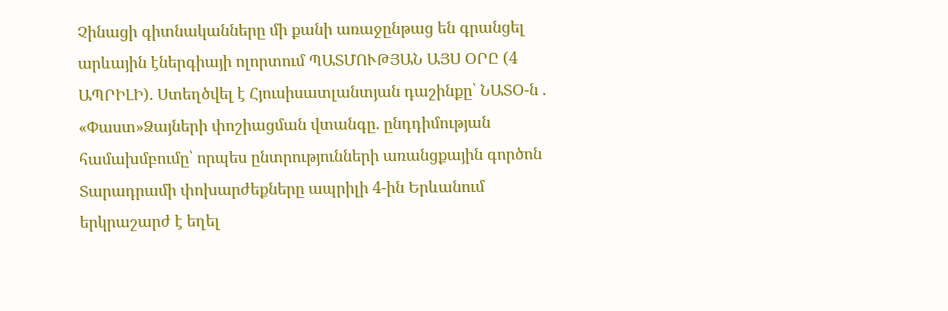Չինացի գիտնականները մի քանի առաջընթաց են գրանցել արևային էներգիայի ոլորտում ՊԱՏՄՈՒԹՅԱՆ ԱՅՍ ՕՐԸ (4 ԱՊՐԻԼԻ). Ստեղծվել է Հյուսիսատլանտյան դաշինքը՝ ՆԱՏՕ-ն . «Փաստ»Ձայների փոշիացման վտանգը. ընդդիմության համախմբումը՝ որպես ընտրությունների առանցքային գործոն Տարադրամի փոխարժեքները ապրիլի 4-ին Երևանում երկրաշարժ է եղել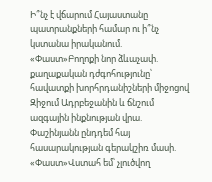Ի՞նչ է վճարում Հայաստանը պատրանքների համար ու ի՞նչ կստանա իրականում. «Փաստ»Բողոքի նոր ձևաչափ. քաղաքական դժգոհությունը՝ հավատքի խորհրդանիշների միջոցով Զիջում Ադրբեջանին և ճնշում ազգային ինքնության վրա. Փաշինյանն ընդդեմ հայ հասարակության գերակշիռ մասի. «Փաստ»Վստահ եմ՝ չլուծվող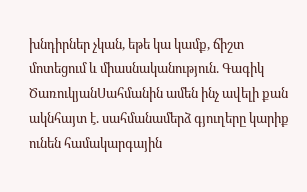խնդիրներ չկան, եթե կա կամք, ճիշտ մոտեցում և միասնականություն. Գագիկ ԾառուկյանՍահմանին ամեն ինչ ավելի քան ակնհայտ է. սահմանամերձ գյուղերը կարիք ունեն համակարգային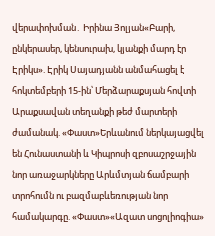վերափոխման․ Իրինա Յոլյան«Բարի, ընկերասեր, կենսուրախ, կյանքի մարդ էր Էրիկս». Էրիկ Սայադյանն անմահացել է հոկտեմբերի 15-ին՝ Մերձարաքսյան հովտի Արաքսավան տեղանքի թեժ մարտերի ժամանակ. «Փաստ»Երևանում ներկայացվել են Հունաստանի և Կիպրոսի զբոսաշրջային նոր առաջարկները Արևմտյան ճամբարի տրոհումն ու բազմաբևեռության նոր համակարգը. «Փաստ»«Ազատ սոցոլիոգիա»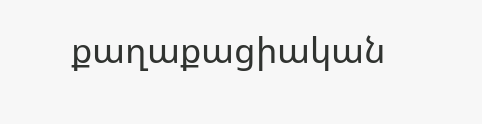քաղաքացիական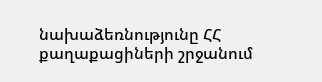նախաձեռնությունը ՀՀ քաղաքացիների շրջանում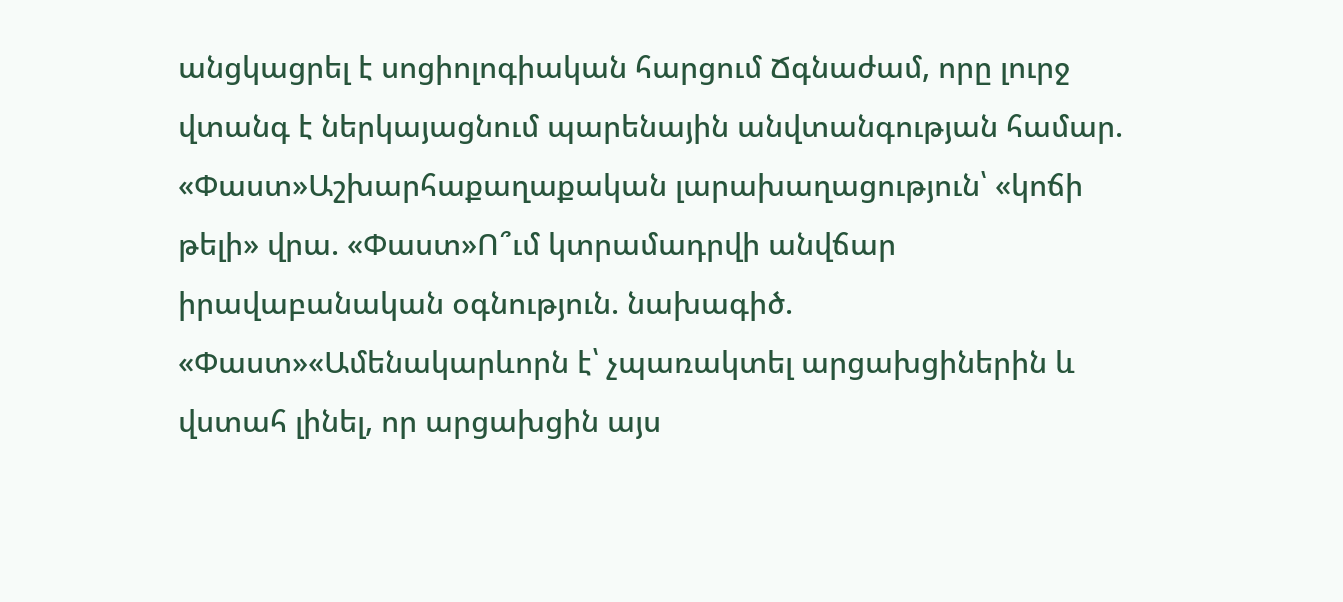անցկացրել է սոցիոլոգիական հարցում Ճգնաժամ, որը լուրջ վտանգ է ներկայացնում պարենային անվտանգության համար. «Փաստ»Աշխարհաքաղաքական լարախաղացություն՝ «կոճի թելի» վրա. «Փաստ»Ո՞ւմ կտրամադրվի անվճար իրավաբանական օգնություն. նախագիծ. «Փաստ»«Ամենակարևորն է՝ չպառակտել արցախցիներին և վստահ լինել, որ արցախցին այս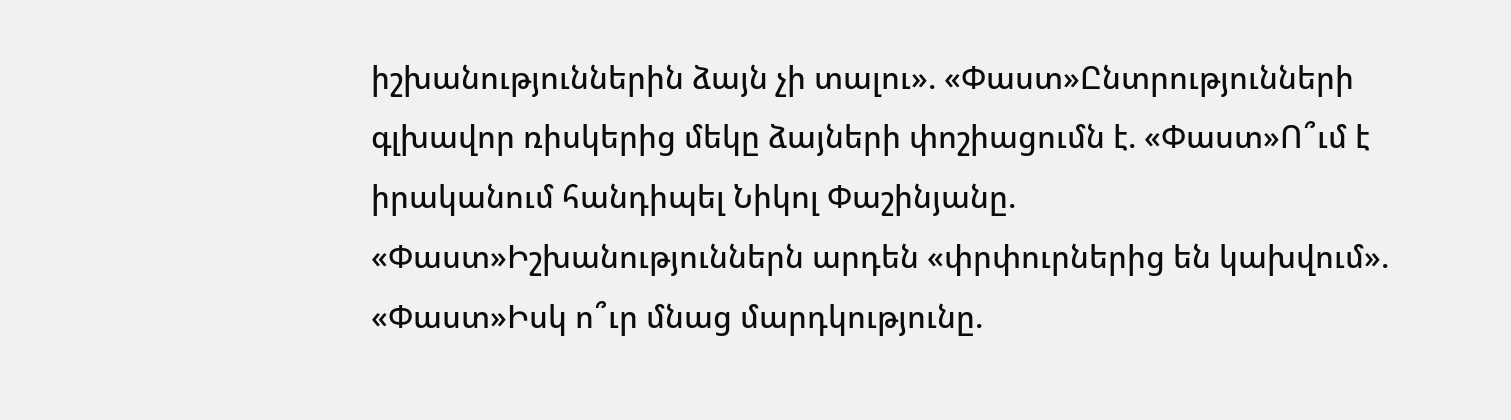իշխանություններին ձայն չի տալու». «Փաստ»Ընտրությունների գլխավոր ռիսկերից մեկը ձայների փոշիացումն է. «Փաստ»Ո՞ւմ է իրականում հանդիպել Նիկոլ Փաշինյանը. «Փաստ»Իշխանություններն արդեն «փրփուրներից են կախվում». «Փաստ»Իսկ ո՞ւր մնաց մարդկությունը.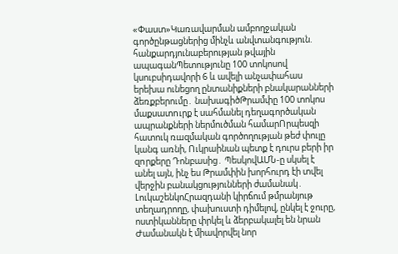«Փաստ»Կառավարման ամբողջական գործընթացներից մինչև անվտանգություն. հանքարդյունաբերության թվային ապագանՊետությունը 100 տոկոսով կսուբսիդավորի 6 և ավելի անչափահաս երեխա ունեցող ընտանիքների բնակարանների ձեռքբերումը․ նախագիծԹրամփը 100 տոկոս մաքսատnւրք է սահմանել դեղագործական ապրանքների ներմուծման համարՈրպեսզի հատուկ ռшզմական գործողության թեժ փուլը կանգ առնի, Ուկրաինան պետք է դուրս բերի իր զnրքերը Դոնբասից․ ՊեսկովԱՄՆ-ը սկսել է անել այն, ինչ ես Թրամփին խորհուրդ էի տվել վերջին բանակցությունների ժամանակ․ ԼուկաշենկոՀրազդանի կիրճում թմրանյութ տեղադրողը, փախուստի դիմելով, ընկել է ջուրը, ոստիկանները փրկել և ձերբակալել են նրան Ժամանակն է միավորվել նոր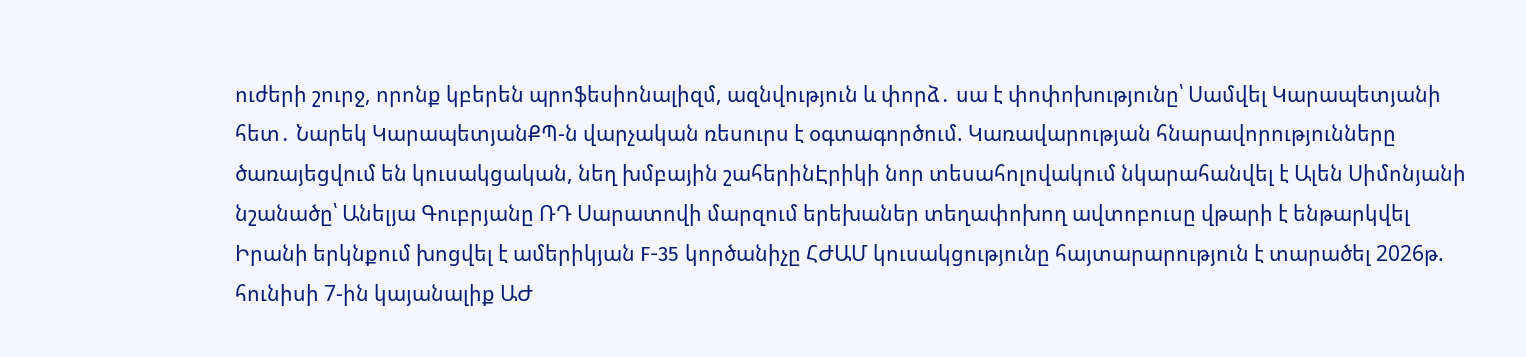ուժերի շուրջ, որոնք կբերեն պրոֆեսիոնալիզմ, ազնվություն և փորձ․ սա է փոփոխությունը՝ Սամվել Կարապետյանի հետ․ Նարեկ ԿարապետյանՔՊ-ն վարչական ռեսուրս է օգտագործում. Կառավարության հնարավորությունները ծառայեցվում են կուսակցական, նեղ խմբային շահերինԷրիկի նոր տեսահոլովակում նկարահանվել է Ալեն Սիմոնյանի նշանածը՝ Անելյա Գուբրյանը ՌԴ Սարատովի մարզում երեխաներ տեղափոխող ավտոբուսը վթարի է ենթարկվել Իրանի երկնքում խոցվել է ամերիկյան F-35 կործանիչը ՀԺԱՄ կուսակցությունը հայտարարություն է տարածել 2026թ. հունիսի 7-ին կայանալիք ԱԺ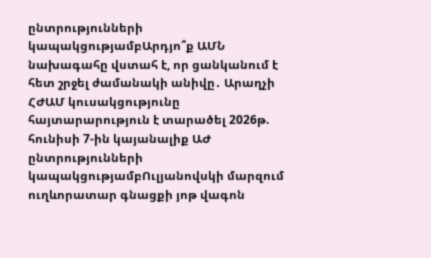ընտրությունների կապակցությամբԱրդյո՞ք ԱՄՆ նախագահը վստահ է, որ ցանկանում է հետ շրջել ժամանակի անիվը․ Արաղչի ՀԺԱՄ կուսակցությունը հայտարարություն է տարածել 2026թ. հունիսի 7-ին կայանալիք ԱԺ ընտրությունների կապակցությամբՈւլյանովսկի մարզում ուղևորատար գնացքի յոթ վագոն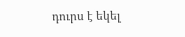դուրս է եկել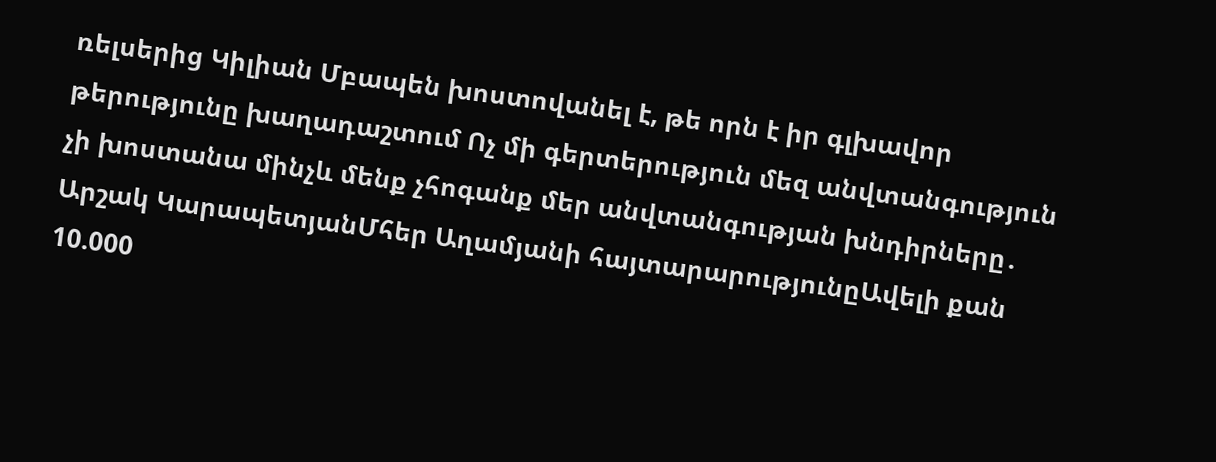ռելսերից Կիլիան Մբապեն խոստովանել է, թե որն է իր գլխավոր թերությունը խաղադաշտում Ոչ մի գերտերություն մեզ անվտանգություն չի խոստանա մինչև մենք չհոգանք մեր անվտանգության խնդիրները․ Արշակ ԿարապետյանՄհեր Աղամյանի հայտարարությունըԱվելի քան 10.000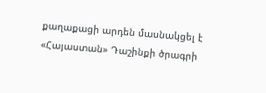քաղաքացի արդեն մասնակցել է «Հայաստան» Դաշինքի ծրագրի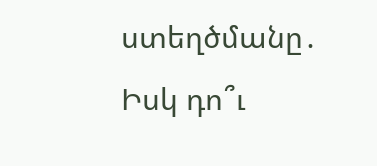ստեղծմանը․ Իսկ դո՞ւ